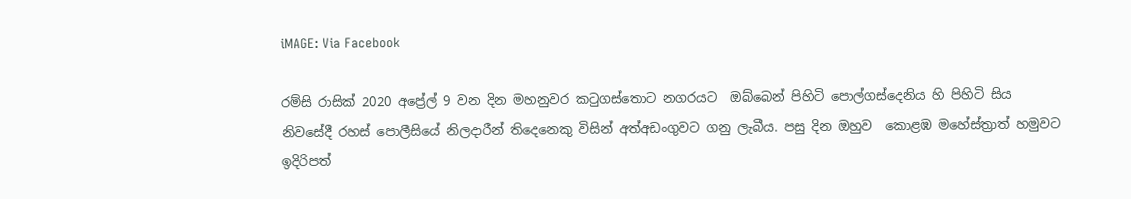iMAGE: Via Facebook

රම්සි රාසික් 2020 අප්‍රේල් 9 වන දින මහනුවර කටුගස්තොට නගරයට  ඔබ්බෙන් පිහිටි පොල්ගස්දෙනිය හි පිහිටි සිය නිවසේදී රහස් පොලීසියේ නිලදාරීන් තිදෙනෙකු විසින් අත්අඩංගුවට ගනු ලැබීය. පසු දින ඔහුව  කොළඹ මහේස්ත්‍රාත් හමුවට ඉදිරිපත්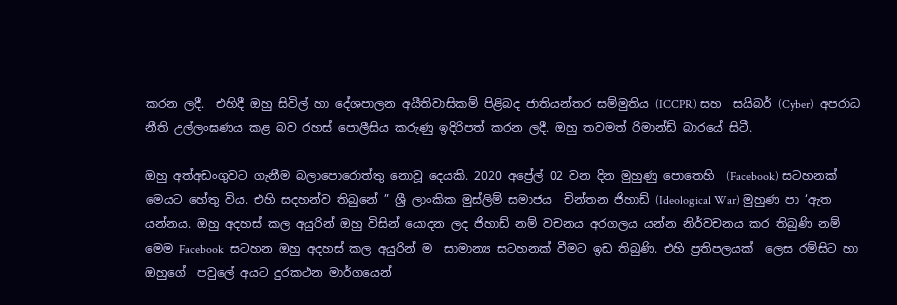කරන ලදී.  එහිදී ඔහු සිවිල් හා දේශපාලන අයීතිවාසිකම් පිළිබද ජාතියන්තර සම්මුතිය (ICCPR) සහ  සයිබර් (Cyber)  අපරාධ නීති උල්ලංඝණය කළ බව රහස් පොලීසිය කරුණු ඉදිරිපත් කරන ලදී. ඔහු තවමත් රිමාන්ඩ් බාරයේ සිටී.

ඔහු අත්අඩංගුවට ගැනීම බලාපොරොත්තු නොවූ දෙයකි. 2020 අප්‍රේල් 02 වන දින මුහුණු පොතෙහි  (Facebook) සටහනක් මෙයට හේතු විය. එහි සදහන්ව තිබුනේ ” ශ්‍රී ලාංකික මුස්ලිම් සමාජය  චින්තන ජිහාඩ් (Ideological War) මුහුණ පා ‘ඇත යන්නය. ඔහු අදහස් කල අයුරින් ඔහු විසින් යොදන ලද ජිහාඩ් නම් වචනය අරගලය යන්න නිර්වචනය කර තිබුණි නම් මෙම Facebook  සටහන ඔහු අදහස් කල අයුරින් ම  සාමාන්‍ය සටහනක් වීමට ඉඩ තිබුණි. එහි ප්‍රතිපලයක්  ලෙස රම්සිට හා ඔහුගේ  පවුලේ අයට දුරකථන මාර්ගයෙන්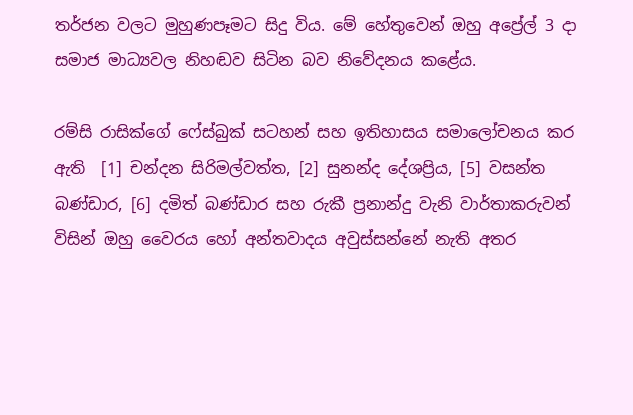තර්ජන වලට මුහුණපෑමට සිදු විය. මේ හේතුවෙන් ඔහු අප්‍රේල් 3 දා සමාජ මාධ්‍යවල නිහඬව සිටින බව නිවේදනය කළේය.

රම්සි රාසික්ගේ ෆේස්බුක් සටහන් සහ ඉතිහාසය සමාලෝචනය කර ඇති  [1] චන්දන සිරිමල්වත්ත, [2] සුනන්ද දේශප්‍රිය, [5] වසන්ත බණ්ඩාර, [6] දමිත් බණ්ඩාර සහ රුකී ප්‍රනාන්දු වැනි වාර්තාකරුවන් විසින් ඔහු වෛරය හෝ අන්තවාදය අවුස්සන්නේ නැති අතර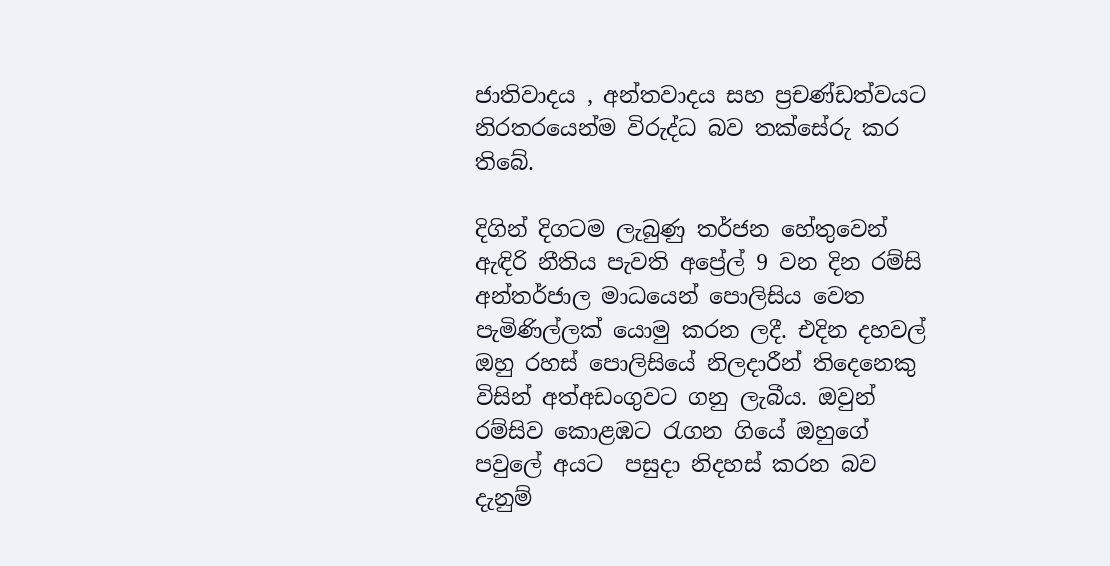ජාතිවාදය , අන්තවාදය සහ ප්‍රචණ්ඩත්වයට  නිරතරයෙන්ම විරුද්ධ බව තක්සේරු කර  තිබේ.

දිගින් දිගටම ලැබුණු තර්ජන හේතුවෙන් ඇඳිරි නීතිය පැවති අප්‍රේල් 9 වන දින රම්සි අන්තර්ජාල මාධයෙන් පොලිසිය වෙත පැමිණිල්ලක් යොමු කරන ලදී. එදින දහවල් ඔහු රහස් පොලිසියේ නිලදාරීන් තිදෙනෙකු විසින් අත්අඩංගුවට ගනු ලැබීය. ඔවුන්  රම්සිව කොළඹට රැගන ගියේ ඔහුගේ පවුලේ අයට  පසුදා නිදහස් කරන බව දැනුම්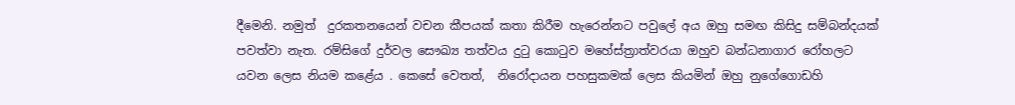දීමෙනි. නමුත්  දුරකතනයෙන් වචන කීපයක් කතා කිරීම හැරෙන්නට පවුලේ අය ඔහු සමඟ කිසිදු සම්බන්දයක් පවත්වා නැත. රම්සිගේ දුර්වල සෞඛ්‍ය තත්වය දුටු කොටුව මහේස්ත්‍රාත්වරයා ඔහුව බන්ධනාගාර රෝහලට යවන ලෙස නියම කළේය . කෙසේ වෙතත්,  නිරෝදායන පහසුකමක් ලෙස කියමින් ඔහු නුගේගොඩහි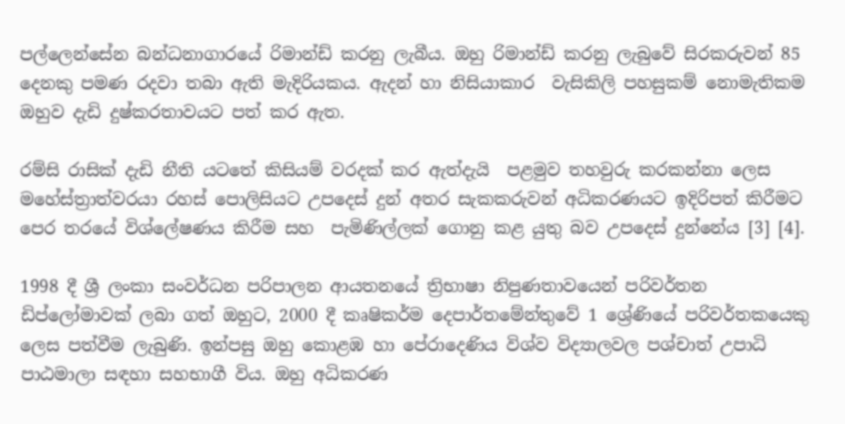පල්ලෙන්සේන බන්ධනාගාරයේ රිමාන්ඩ් කරනු ලැබීය. ඔහු රිමාන්ඩ් කරනු ලැබුවේ සිරකරුවන් 85 දෙනකු පමණ රදවා තබා ඇති මැදිරියකය. ඇදන් හා නිසියාකාර  වැසිකිලි පහසුකම් නොමැතිකම ඔහුව දැඩි දුෂ්කරතාවයට පත් කර ඇත.

රම්සි රාසික් දැඩි නීති යටතේ කිසියම් වරදක් කර ඇත්දැයි  පළමුව තහවුරු කරකන්නා ලෙස මහේස්ත්‍රාත්වරයා රහස් පොලිසියට උපදෙස් දුන් අතර සැකකරුවන් අධිකරණයට ඉදිරිපත් කිරීමට පෙර තරයේ විශ්ලේෂණය කිරීම සහ  පැමිණිල්ලක් ගොනු කළ යුතු බව උපදෙස් දුන්නේය [3] [4].

1998 දී ශ්‍රී ලංකා සංවර්ධන පරිපාලන ආයතනයේ ත්‍රිභාෂා නිපුණතාවයෙන් පරිවර්තන ඩිප්ලෝමාවක් ලබා ගත් ඔහුට, 2000 දී කෘෂිකර්ම දෙපාර්තමේන්තුවේ 1 ශ්‍රේණියේ පරිවර්තකයෙකු ලෙස පත්වීම ලැබුණි. ඉන්පසු ඔහු කොළඹ හා පේරාදෙණිය විශ්ව විද්‍යාලවල පශ්චාත් උපාධි පාඨමාලා සඳහා සහභාගී විය. ඔහු අධිකරණ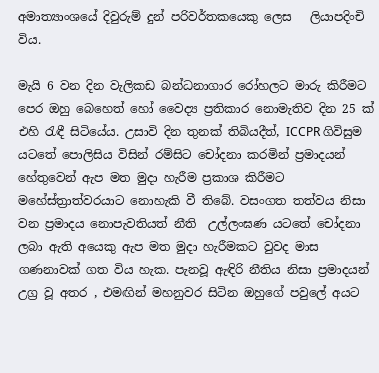අමාත්‍යාංශයේ දිවුරුම් දුන් පරිවර්තකයෙකු ලෙස   ලියාපදිංචි විය.

මැයි 6 වන දින වැලිකඩ බන්ධනාගාර රෝහලට මාරු කිරීමට පෙර ඔහු බෙහෙත් හෝ වෛද්‍ය ප්‍රතිකාර නොමැතිව දින 25 ක් එහි රැඳී සිටියේය. උසාවි දින තුනක් තිබියදීත්, ICCPR ගිවිසුම යටතේ පොලිසිය විසින් රම්සිට චෝදනා කරමින් ප්‍රමාදයන් හේතුවෙන් ඇප මත මුදා හැරීම ප්‍රකාශ කිරීමට මහේස්ත්‍රාත්වරයාට නොහැකි වී තිබේ. වසංගත තත්වය නිසා වන ප්‍රමාදය නොපැවතියත් නීති  උල්ලංඝණ යටතේ චෝදනා ලබා ඇති අයෙකු ඇප මත මුදා හැරීමකට වුවද මාස ගණනාවක් ගත විය හැක. පැනවූ ඇඳිරි නීතිය නිසා ප්‍රමාදයන් උග්‍ර වූ අතර , එමඟින් මහනුවර සිටින ඔහුගේ පවුලේ අයට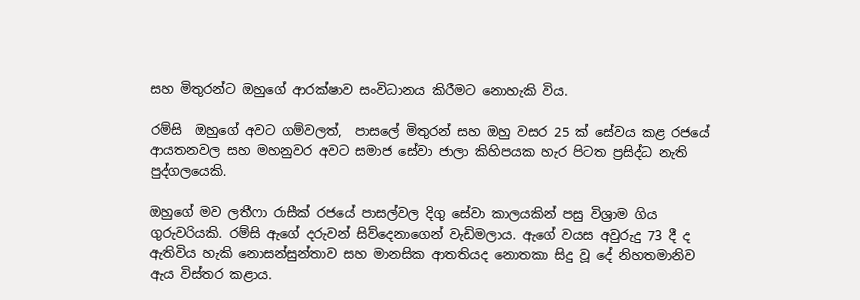සහ මිතුරන්ට ඔහුගේ ආරක්ෂාව සංවිධානය කිරීමට නොහැකි විය.

රම්සි  ඔහුගේ අවට ගම්වලත්,  පාසලේ මිතුරන් සහ ඔහු වසර 25 ක් සේවය කළ රජයේ ආයතනවල සහ මහනුවර අවට සමාජ සේවා ජාලා කිහිපයක හැර පිටත ප්‍රසිද්ධ නැති පුද්ගලයෙකි.

ඔහුගේ මව ලතීෆා රාසීක් රජයේ පාසල්වල දිගු සේවා කාලයකින් පසු විශ්‍රාම ගිය ගුරුවරියකි. රම්සි ඇගේ දරුවන් සිව්දෙනාගෙන් වැඩිමලාය. ඇගේ වයස අවුරුදු 73 දී ද ඇතිවිය හැකි නොසන්සුන්තාව සහ මානසික ආතතියද නොතකා සිදු වූ දේ නිහතමානිව ඇය විස්තර කළාය.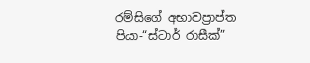රම්සිගේ අභාවප්‍රාප්ත පියා-“ස්ටාර් රාසීක්”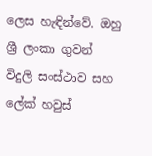ලෙස හැඳින්වේ. ඔහු ශ්‍රී ලංකා ගුවන් විදුලි සංස්ථාව සහ ලේක් හවුස්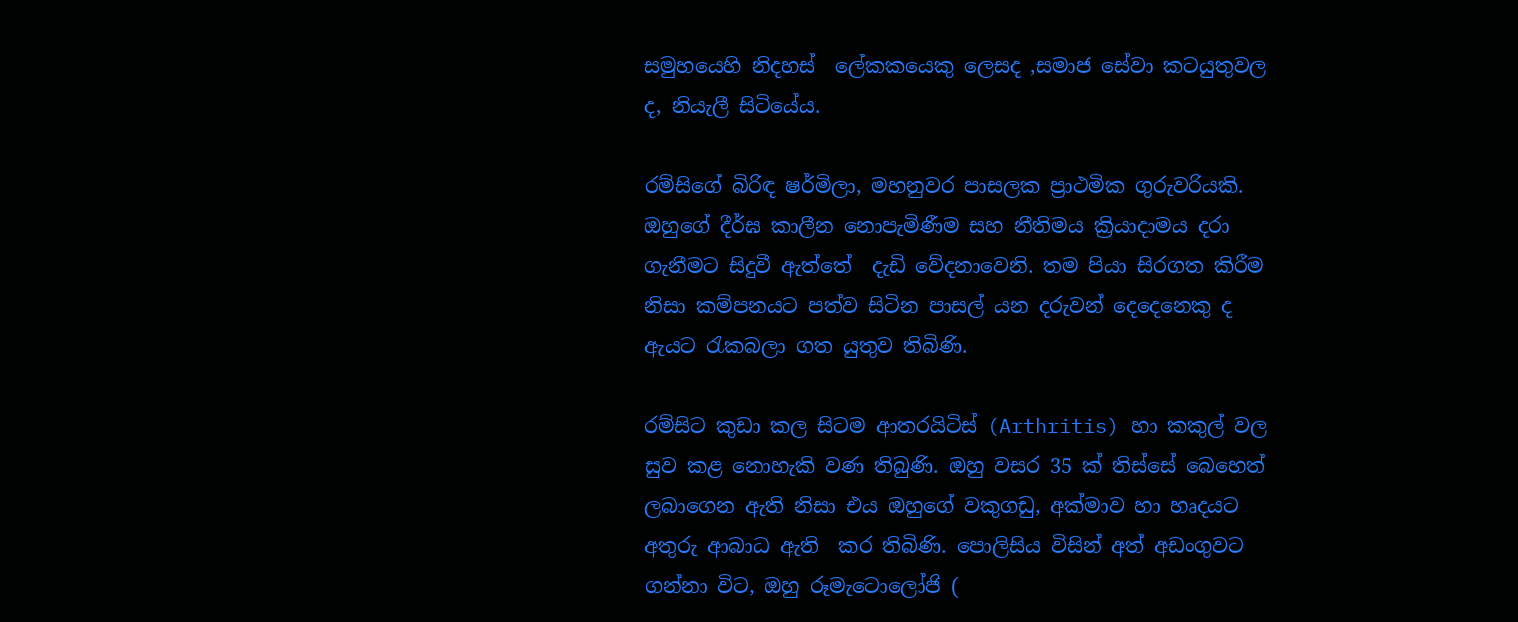සමුහයෙහි නිදහස්  ලේකකයෙකු ලෙසද ,සමාජ සේවා කටයුතුවල ද, නියැලී සිටියේය.

රම්සිගේ බිරිඳ ෂර්මිලා, මහනුවර පාසලක ප්‍රාථමික ගුරුවරියකි. ඔහුගේ දීර්ඝ කාලීන නොපැමිණීම සහ නීතිමය ක්‍රියාදාමය දරා ගැනීමට සිදුවී ඇත්තේ  දැඩි වේදනාවෙනි. තම පියා සිරගත කිරීම නිසා කම්පනයට පත්ව සිටින පාසල් යන දරුවන් දෙදෙනෙකු ද ඇයට රැකබලා ගත යුතුව තිබිණි.

රම්සිට කුඩා කල සිටම ආතරයිටිස් (Arthritis) හා කකුල් වල සුව කළ නොහැකි වණ තිබුණි. ඔහු වසර 35 ක් තිස්සේ බෙහෙත් ලබාගෙන ඇති නිසා එය ඔහුගේ වකුගඩු, අක්මාව හා හෘදයට අතුරු ආබාධ ඇති  කර තිබිණි. පොලිසිය විසින් අත් අඩංගුවට ගන්නා විට, ඔහු රූමැටොලෝජි (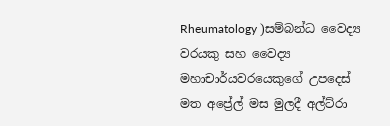Rheumatology )සම්බන්ධ වෛද්‍ය වරයකු සහ වෛද්‍ය මහාචාර්යවරයෙකුගේ උපදෙස් මත අප්‍රේල් මස මුලදී අල්ට්රා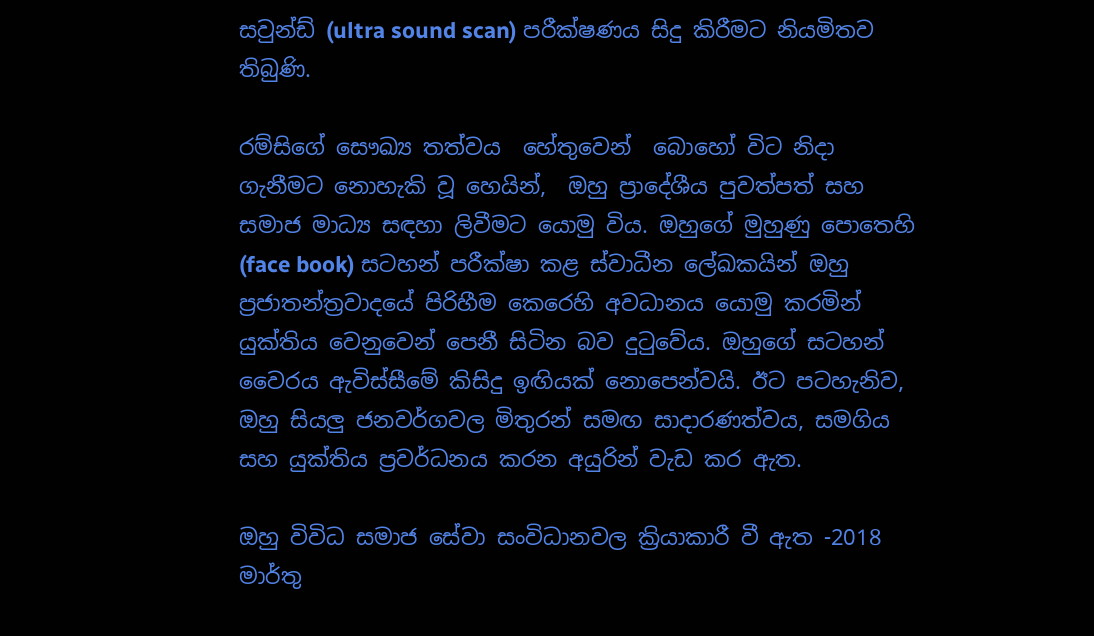සවුන්ඩ් (ultra sound scan) පරීක්ෂණය සිදු කිරීමට නියමිතව තිබුණි.

රම්සිගේ සෞඛ්‍ය තත්වය  හේතුවෙන්  බොහෝ විට නිදා ගැනීමට නොහැකි වූ හෙයින්,  ඔහු ප්‍රාදේශීය පුවත්පත් සහ සමාජ මාධ්‍ය සඳහා ලිවීමට යොමු විය. ඔහුගේ මුහුණු පොතෙහි  (face book) සටහන් පරීක්ෂා කළ ස්වාධීන ලේඛකයින් ඔහු ප්‍රජාතන්ත්‍රවාදයේ පිරිහීම කෙරෙහි අවධානය යොමු කරමින් යුක්තිය වෙනුවෙන් පෙනී සිටින බව දුටුවේය. ඔහුගේ සටහන් වෛරය ඇවිස්සීමේ කිසිදු ඉඟියක් නොපෙන්වයි. ඊට පටහැනිව, ඔහු සියලු ජනවර්ගවල මිතුරන් සමඟ සාදාරණත්වය, සමගිය සහ යුක්තිය ප්‍රවර්ධනය කරන අයුරින් වැඩ කර ඇත.

ඔහු විවිධ සමාජ සේවා සංවිධානවල ක්‍රියාකාරී වී ඇත -2018 මාර්තු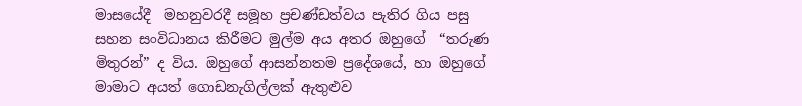මාසයේදී  මහනුවරදී සමූහ ප්‍රචණ්ඩත්වය පැතිර ගිය පසු සහන සංවිධානය කිරීමට මුල්ම අය අතර ඔහුගේ  “තරුණ මිතුරන්” ද විය. ඔහුගේ ආසන්නතම ප්‍රදේශයේ, හා ඔහුගේ මාමාට අයත් ගොඩනැගිල්ලක් ඇතුළුව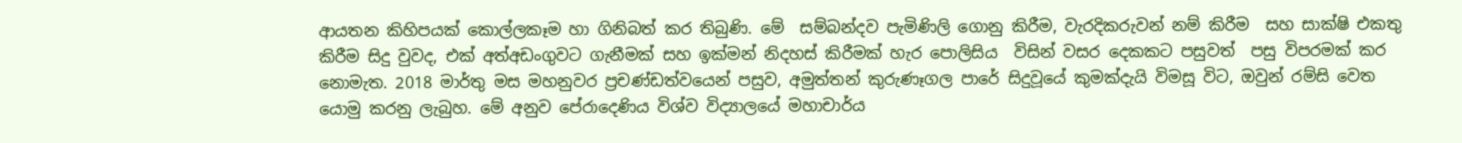ආයතන කිහිපයක් කොල්ලකෑම හා ගිනිබත් කර තිබුණි. මේ  සම්බන්දව පැමිණිලි ගොනු කිරීම, වැරදිකරුවන් නම් කිරීම  සහ සාක්ෂි එකතු කිරීම සිදු වුවද, එක් අත්අඩංගුවට ගැනීමක් සහ ඉක්මන් නිදහස් කිරීමක් හැර පොලිසිය  විසින් වසර දෙකකට පසුවත්  පසු විපරමක් කර නොමැත. 2018 මාර්තු මස මහනුවර ප්‍රචණ්ඩත්වයෙන් පසුව, අමුත්තන් කුරුණෑගල පාරේ සිදුවූයේ කුමක්දැයි විමසූ විට, ඔවුන් රම්සි වෙත යොමු කරනු ලැබුහ. මේ අනුව පේරාදෙණිය විශ්ව විද්‍යාලයේ මහාචාර්ය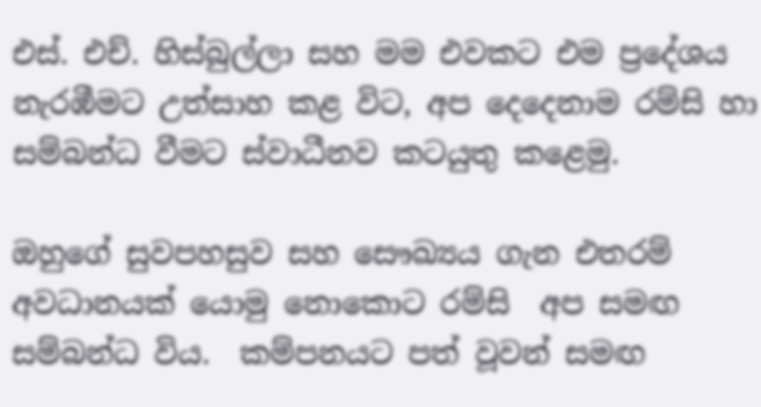එස්. එච්. හිස්බුල්ලා සහ මම එවකට එම ප්‍රදේශය නැරඹීමට උත්සාහ කළ විට, අප දෙදෙනාම රම්සි හා සම්බන්ධ වීමට ස්වාධීනව කටයුතු කළෙමු.

ඔහුගේ සුවපහසුව සහ සෞඛ්‍යය ගැන එතරම් අවධානයක් යොමු නොකොට රම්සි  අප සමඟ සම්බන්ධ විය.  කම්පනයට පත් වූවන් සමඟ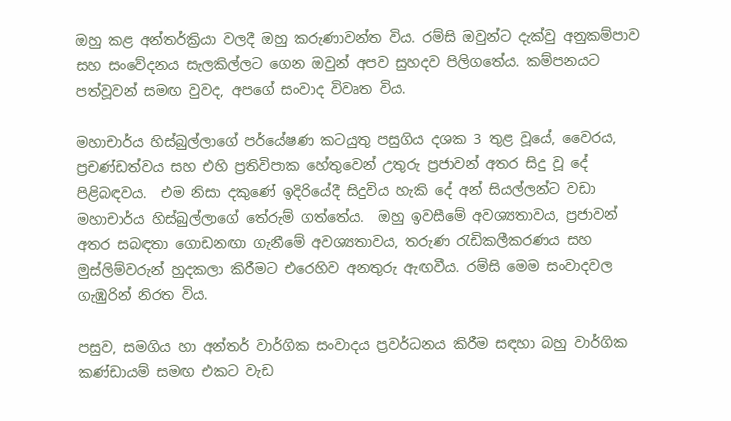ඔහු කළ අන්තර්ක්‍රියා වලදී ඔහු කරුණාවන්ත විය. රම්සි ඔවුන්ට දැක්වු අනුකම්පාව සහ සංවේදනය සැලකිල්ලට ගෙන ඔවුන් අපව සුහදව පිලිගතේය. කම්පනයට පත්වූවන් සමඟ වුවද, අපගේ සංවාද විවෘත විය.

මහාචාර්ය හිස්බුල්ලාගේ පර්යේෂණ කටයුතු පසුගිය දශක 3 තුළ වූයේ, වෛරය, ප්‍රචණ්ඩත්වය සහ එහි ප්‍රතිවිපාක හේතුවෙන් උතුරු ප්‍රජාවන් අතර සිදු වූ දේ පිළිබඳවය.  එම නිසා දකුණේ ඉදිරියේදී සිදුවිය හැකි දේ අන් සියල්ලන්ට වඩා මහාචාර්ය හිස්බුල්ලාගේ තේරුම් ගත්තේය.  ඔහු ඉවසීමේ අවශ්‍යතාවය, ප්‍රජාවන් අතර සබඳතා ගොඩනඟා ගැනීමේ අවශ්‍යතාවය, තරුණ රැඩිකලීකරණය සහ මුස්ලිම්වරුන් හුදකලා කිරීමට එරෙහිව අනතුරු ඇඟවීය. රම්සි මෙම සංවාදවල ගැඹුරින් නිරත විය.

පසුව, සමගිය හා අන්තර් වාර්ගික සංවාදය ප්‍රවර්ධනය කිරීම සඳහා බහු වාර්ගික කණ්ඩායම් සමඟ එකට වැඩ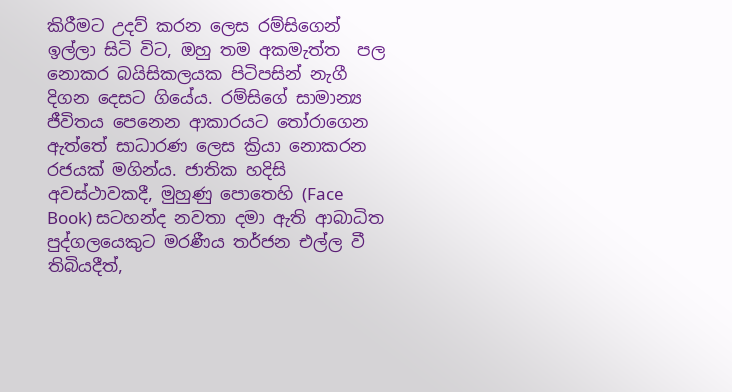කිරීමට උදව් කරන ලෙස රම්සිගෙන් ඉල්ලා සිටි විට, ඔහු තම අකමැත්ත  පල නොකර බයිසිකලයක පිටිපසින් නැගී දිගන දෙසට ගියේය. රම්සිගේ සාමාන්‍ය ජීවිතය පෙනෙන ආකාරයට තෝරාගෙන ඇත්තේ සාධාරණ ලෙස ක්‍රියා නොකරන රජයක් මගින්ය. ජාතික හදිසි අවස්ථාවකදී, මුහුණු පොතෙහි (Face Book) සටහන්ද නවතා දමා ඇති ආබාධිත පුද්ගලයෙකුට මරණීය තර්ජන එල්ල වී තිබියදීත්,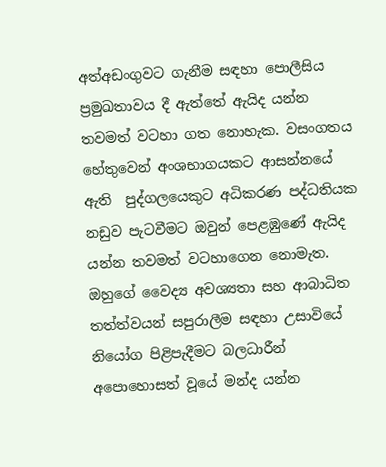අත්අඩංගුවට ගැනීම සඳහා පොලීසිය ප්‍රමුඛතාවය දී ඇත්තේ ඇයිද යන්න තවමත් වටහා ගත නොහැක. වසංගතය හේතුවෙන් අංශභාගයකට ආසන්නයේ ඇති  පුද්ගලයෙකුට අධිකරණ පද්ධතියක නඩුව පැටවීමට ඔවුන් පෙළඹුණේ ඇයිද යන්න තවමත් වටහාගෙන නොමැත. ඔහුගේ වෛද්‍ය අවශ්‍යතා සහ ආබාධිත තත්ත්වයන් සපුරාලීම සඳහා උසාවියේ නියෝග පිළිපැදීමට බලධාරීන් අපොහොසත් වූයේ මන්ද යන්න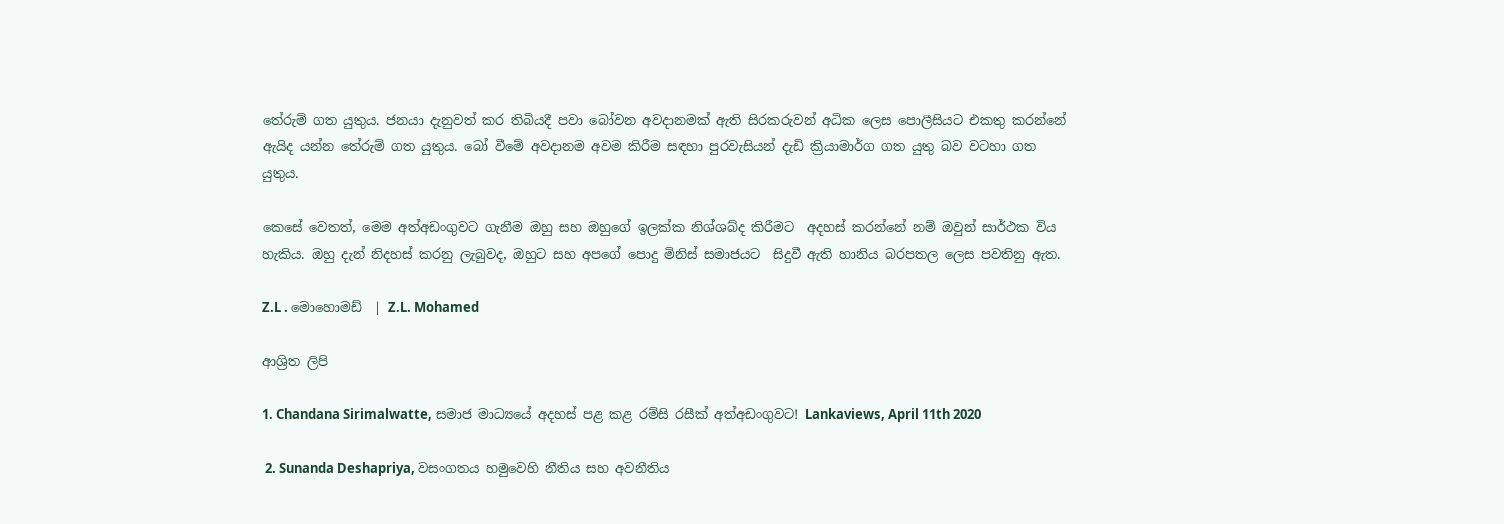තේරුම් ගත යුතුය. ජනයා දැනුවත් කර තිබියදී පවා බෝවන අවදානමක් ඇති සිරකරුවන් අධික ලෙස පොලීසියට එකතු කරන්නේ ඇයිද යන්න තේරුම් ගත යුතුය. බෝ වීමේ අවදානම අවම කිරීම සඳහා පුරවැසියන් දැඩි ක්‍රියාමාර්ග ගත යුතු බව වටහා ගත යුතුය.

කෙසේ වෙතත්, මෙම අත්අඩංගුවට ගැනීම ඔහු සහ ඔහුගේ ඉලක්ක නිශ්ශබ්ද කිරීමට  අදහස් කරන්නේ නම් ඔවුන් සාර්ථක විය හැකිය. ඔහු දැන් නිදහස් කරනු ලැබුවද, ඔහුට සහ අපගේ පොදු මිනිස් සමාජයට  සිදුවී ඇති හානිය බරපතල ලෙස පවතිනු ඇත.

Z.L . මොහොමඩ්  | Z.L. Mohamed

ආශ්‍රිත ලිපි

1. Chandana Sirimalwatte, සමාජ මාධ්‍යයේ අදහස් පළ කළ රම්සි රසීක් අත්අඩංගුවට! Lankaviews, April 11th 2020

 2. Sunanda Deshapriya, වසංගතය හමුවෙහි නීතිය සහ අවනීතිය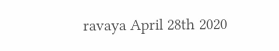ravaya April 28th 2020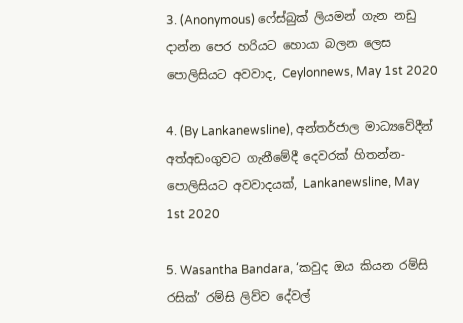3. (Anonymous) ෆේස්බුක් ලියමන් ගැන නඩු දාන්න පෙර හරියට හොයා බලන ලෙස පොලිසියට අවවාද, Ceylonnews, May 1st 2020

4. (By Lankanewsline), අන්තර්ජාල මාධ්‍යවේදීන් අත්අඩංගුවට ගැනීමේදී දෙවරක් හිතන්න- පොලිසියට අවවාදයක්, Lankanewsline, May 1st 2020

5. Wasantha Bandara, ‘කවුද ඔය කියන රම්සි රසික්’ රම්සි ලිව්ව දේවල්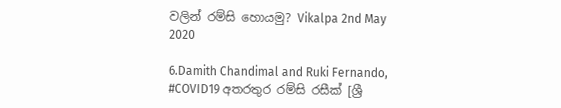වලින් රම්සි හොයමු? Vikalpa 2nd May 2020

6.Damith Chandimal and Ruki Fernando, #COVID19 අතරතුර රම්සි රසීක් [ශ්‍රී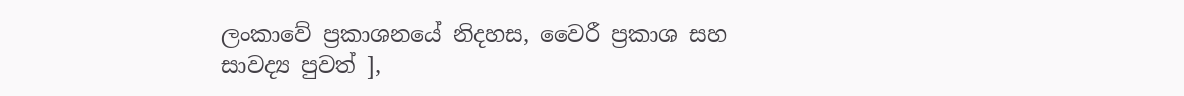ලංකාවේ ප්‍රකාශනයේ නිදහස, වෛරී ප්‍රකාශ සහ සාවද්‍ය පුවත් ],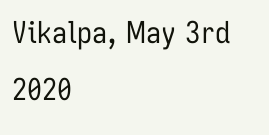Vikalpa, May 3rd 2020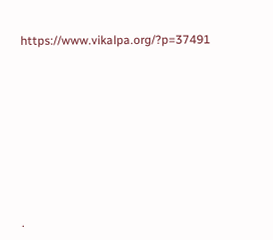https://www.vikalpa.org/?p=37491











.